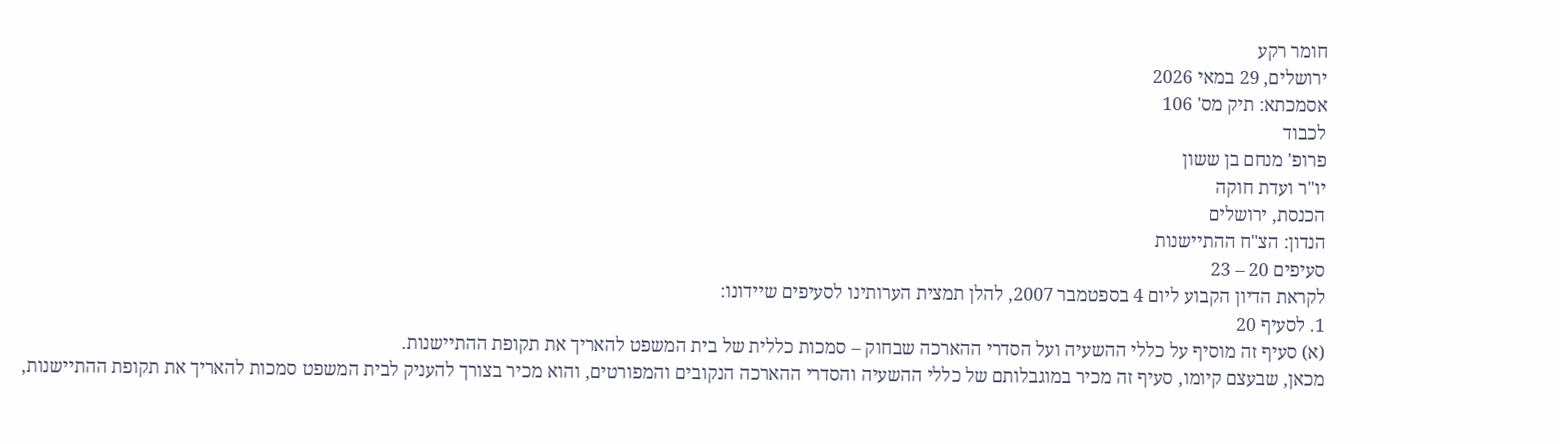חומר רקע
ירושלים, 29 במאי 2026
אסמכתא: תיק מס' 106
לכבוד
פרופ' מנחם בן ששון
יו"ר ועדת חוקה
הכנסת, ירושלים
הנדון: הצ"ח ההתיישנות
סעיפים 20 – 23
לקראת הדיון הקבוע ליום 4 בספטמבר 2007, להלן תמצית הערותינו לסעיפים שיידונו:
1. לסעיף 20
(א) סעיף זה מוסיף על כללי ההשעיה ועל הסדרי ההארכה שבחוק – סמכות כללית של בית המשפט להאריך את תקופת ההתיישנות.
מכאן, שבעצם קיומו, סעיף זה מכיר במוגבלותם של כללי ההשעיה והסדרי ההארכה הנקובים והמפורטים, והוא מכיר בצורך להעניק לבית המשפט סמכות להאריך את תקופת ההתיישנות,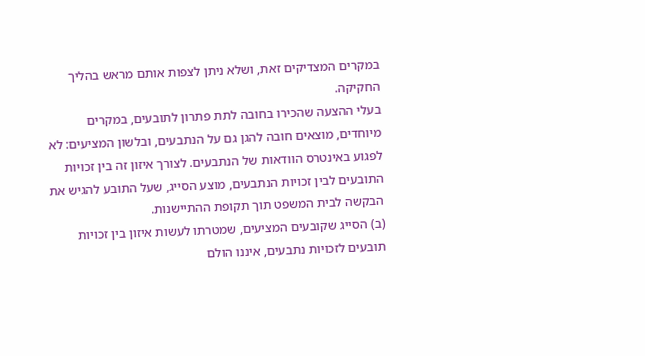במקרים המצדיקים זאת, ושלא ניתן לצפות אותם מראש בהליך החקיקה.
בעלי ההצעה שהכירו בחובה לתת פתרון לתובעים, במקרים מיוחדים, מוצאים חובה להגן גם על הנתבעים, ובלשון המציעים: לא לפגוע באינטרס הוודאות של הנתבעים. לצורך איזון זה בין זכויות התובעים לבין זכויות הנתבעים, מוצע הסייג, שעל התובע להגיש את הבקשה לבית המשפט תוך תקופת ההתיישנות.
(ב) הסייג שקובעים המציעים, שמטרתו לעשות איזון בין זכויות תובעים לזכויות נתבעים, איננו הולם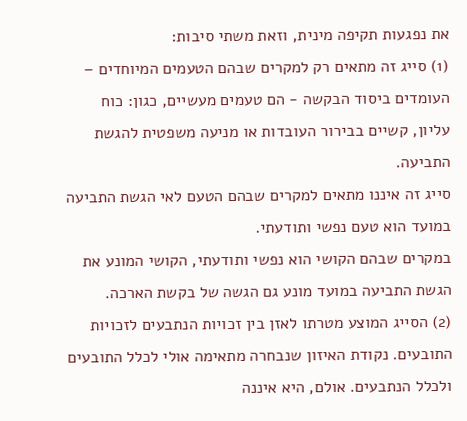את נפגעות תקיפה מינית, וזאת משתי סיבות:
(1) סייג זה מתאים רק למקרים שבהם הטעמים המיוחדים – העומדים ביסוד הבקשה - הם טעמים מעשיים, כגון: כוח עליון, קשיים בבירור העובדות או מניעה משפטית להגשת התביעה.
סייג זה איננו מתאים למקרים שבהם הטעם לאי הגשת התביעה במועד הוא טעם נפשי ותודעתי.
במקרים שבהם הקושי הוא נפשי ותודעתי, הקושי המונע את הגשת התביעה במועד מונע גם הגשה של בקשת הארכה.
(2) הסייג המוצע מטרתו לאזן בין זכויות הנתבעים לזכויות התובעים. נקודת האיזון שנבחרה מתאימה אולי לכלל התובעים ולכלל הנתבעים. אולם, היא איננה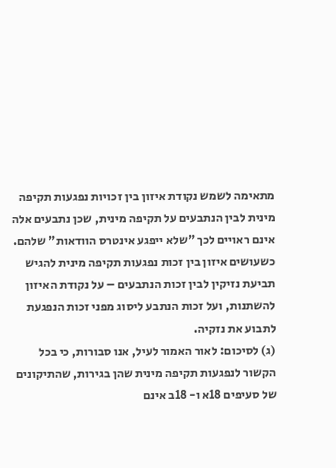מתאימה לשמש נקודת איזון בין זכויות נפגעות תקיפה מינית לבין הנתבעים על תקיפה מינית, שכן נתבעים אלה אינם ראויים לכך "שלא ייפגע אינטרס הוודאות" שלהם.
כשעושים איזון בין זכות נפגעות תקיפה מינית להגיש תביעת נזיקין לבין זכות הנתבעים – על נקודת האיזון להשתנות, ועל זכות הנתבע ליסוג מפני זכות הנפגעת לתבוע את נזקיה.
(ג) לסיכום: לאור האמור לעיל, אנו סבורות, כי בכל הקשור לנפגעות תקיפה מינית שהן בגירות, שהתיקונים של סעיפים 18א ו- 18ב אינם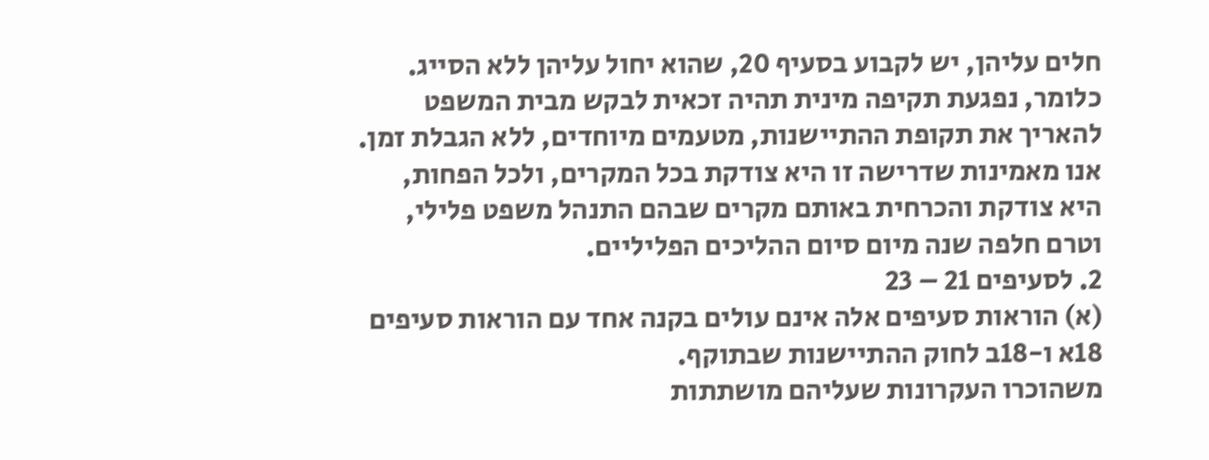חלים עליהן, יש לקבוע בסעיף 20, שהוא יחול עליהן ללא הסייג. כלומר, נפגעת תקיפה מינית תהיה זכאית לבקש מבית המשפט להאריך את תקופת ההתיישנות, מטעמים מיוחדים, ללא הגבלת זמן.
אנו מאמינות שדרישה זו היא צודקת בכל המקרים, ולכל הפחות, היא צודקת והכרחית באותם מקרים שבהם התנהל משפט פלילי, וטרם חלפה שנה מיום סיום ההליכים הפליליים.
2. לסעיפים 21 – 23
(א) הוראות סעיפים אלה אינם עולים בקנה אחד עם הוראות סעיפים 18א ו-18ב לחוק ההתיישנות שבתוקף.
משהוכרו העקרונות שעליהם מושתתות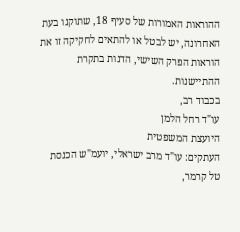ההוראות האמורות של סעיף 18, שתוקנו בעת האחרונה, יש לבטל או להתאים לחקיקה זו את הוראות הפרק השישי, הדנות בתקרת ההתיישנות.
בכבוד רב,
עו"ד רחל הלמן
היועצת המשפטית
העתקים: עו"ד מרב ישראלי, יועמ"ש הכנסת
טל קרמר,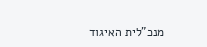מנכ"לית האיגוד